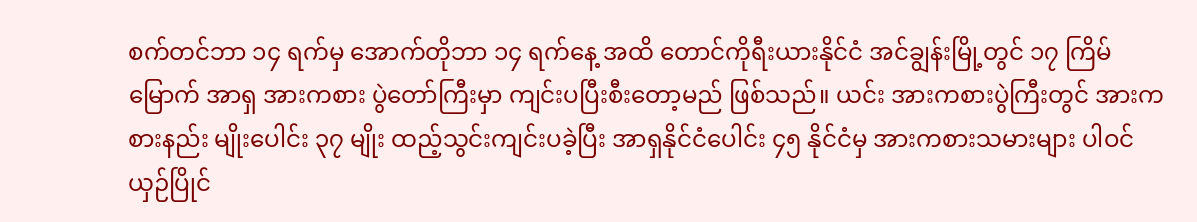စက်တင်ဘာ ၁၄ ရက်မှ အောက်တိုဘာ ၁၄ ရက်နေ့ အထိ တောင်ကိုရီးယားနိုင်ငံ အင်ချွန်းမြို့တွင် ၁၇ ကြိမ်မြောက် အာရှ အားကစား ပွဲတော်ကြီးမှာ ကျင်းပပြီးစီးတော့မည် ဖြစ်သည်။ ယင်း အားကစားပွဲကြီးတွင် အားကစားနည်း မျိုးပေါင်း ၃၇ မျိုး ထည့်သွင်းကျင်းပခဲ့ပြီး အာရှနိုင်ငံပေါင်း ၄၅ နိုင်ငံမှ အားကစားသမားများ ပါဝင် ယှဉ်ပြိုင်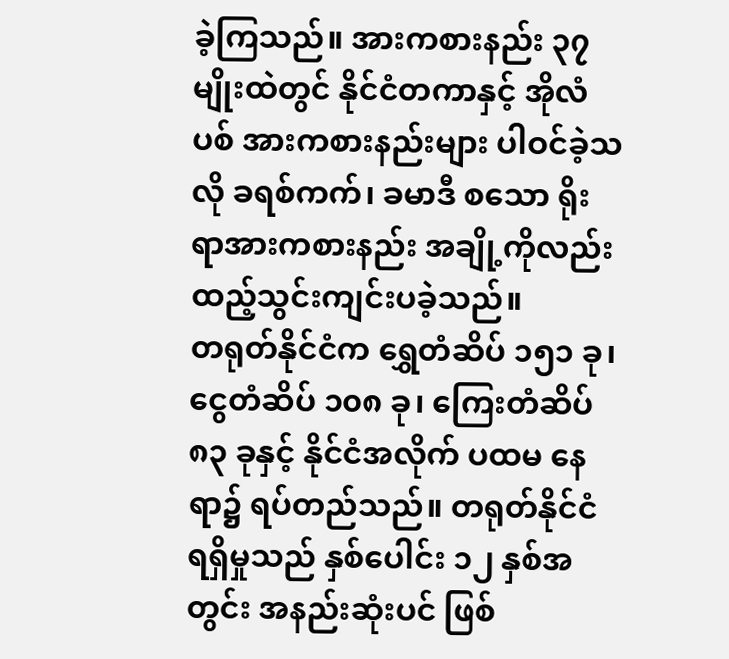ခဲ့ကြသည်။ အားကစားနည်း ၃၇ မျိုးထဲတွင် နိုင်ငံတကာနှင့် အိုလံပစ် အားကစားနည်းများ ပါဝင်ခဲ့သလို ခရစ်ကက်၊ ခမာဒီ စသော ရိုးရာအားကစားနည်း အချို့ကိုလည်း ထည့်သွင်းကျင်းပခဲ့သည်။
တရုတ်နိုင်ငံက ရွှေတံဆိပ် ၁၅၁ ခု၊ ငွေတံဆိပ် ၁၀၈ ခု၊ ကြေးတံဆိပ် ၈၃ ခုနှင့် နိုင်ငံအလိုက် ပထမ နေရာ၌ ရပ်တည်သည်။ တရုတ်နိုင်ငံ ရရှိမှုသည် နှစ်ပေါင်း ၁၂ နှစ်အတွင်း အနည်းဆုံးပင် ဖြစ်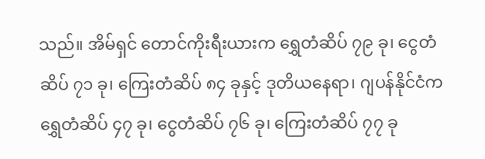သည်။ အိမ်ရှင် တောင်ကိုးရီးယားက ရွှေတံဆိပ် ၇၉ ခု၊ ငွေတံဆိပ် ၇၁ ခု၊ ကြေးတံဆိပ် ၈၄ ခုနှင့် ဒုတိယနေရာ၊ ဂျပန်နိုင်ငံက ရွှေတံဆိပ် ၄၇ ခု၊ ငွေတံဆိပ် ၇၆ ခု၊ ကြေးတံဆိပ် ၇၇ ခု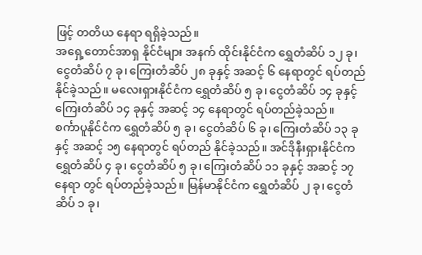ဖြင့် တတိယ နေရာ ရရှိခဲ့သည်။
အရှေ့တောင်အာရှ နိုင်ငံများ အနက် ထိုင်းနိုင်ငံက ရွှေတံဆိပ် ၁၂ ခု၊ ငွေတံဆိပ် ၇ ခု၊ ကြေးတံဆိပ် ၂၈ ခုနှင့် အဆင့် ၆ နေရာတွင် ရပ်တည်နိုင်ခဲ့သည်။ မလေးရှားနိုင်ငံက ရွှေတံဆိပ် ၅ ခု၊ ငွေတံဆိပ် ၁၄ ခုနှင့် ကြေးတံဆိပ် ၁၄ ခုနှင့် အဆင့် ၁၄ နေရာတွင် ရပ်တည်ခဲ့သည်။
စင်္ကာပူနိုင်ငံက ရွှေတံဆိပ် ၅ ခု၊ ငွေတံဆိပ် ၆ ခု၊ ကြေးတံဆိပ် ၁၃ ခုနှင့် အဆင့် ၁၅ နေရာတွင် ရပ်တည် နိုင်ခဲ့သည်။ အင်ဒိုနီးရှားနိုင်ငံက ရွှေတံဆိပ် ၄ ခု၊ ငွေတံဆိပ် ၅ ခု၊ ကြေးတံဆိပ် ၁၁ ခုနှင့် အဆင့် ၁၇ နေရာ တွင် ရပ်တည်ခဲ့သည်။ မြန်မာနိုင်ငံက ရွှေတံဆိပ် ၂ ခု၊ ငွေတံဆိပ် ၁ ခု၊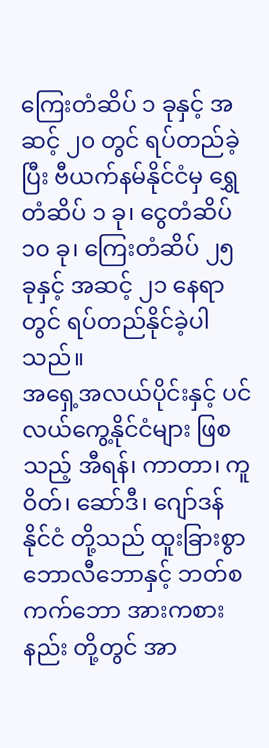ကြေးတံဆိပ် ၁ ခုနှင့် အဆင့် ၂၀ တွင် ရပ်တည်ခဲ့ပြီး ဗီယက်နမ်နိုင်ငံမှ ရွှေတံဆိပ် ၁ ခု၊ ငွေတံဆိပ် ၁၀ ခု၊ ကြေးတံဆိပ် ၂၅ ခုနှင့် အဆင့် ၂၁ နေရာတွင် ရပ်တည်နိုင်ခဲ့ပါသည်။
အရှေ့အလယ်ပိုင်းနှင့် ပင်လယ်ကွေ့နိုင်ငံများ ဖြစသည့် အီရန်၊ ကာတာ၊ ကူဝိတ်၊ ဆော်ဒီ၊ ဂျော်ဒန် နိုင်ငံ တို့သည် ထူးခြားစွာ ဘောလီဘောနှင့် ဘတ်စကက်ဘော အားကစားနည်း တို့တွင် အာ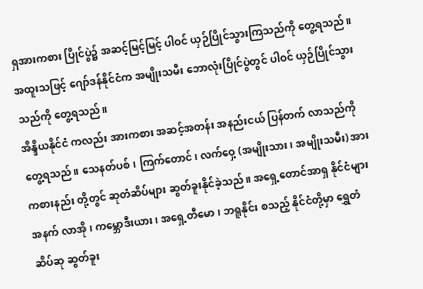ရှအားကစား ပြိုင်ပွဲ၌ အဆင့်မြင့်မြင့် ပါဝင် ယှဉ်ပြိုင်သွားကြသည်ကို တွေ့ရသည်။ အထူးသဖြင့် ဂျော်ဒန်နိုင်ငံက အမျိုးသမီး ဘောလုံးပြိုင်ပွဲတွင် ပါဝင် ယှဉ်ပြိုင်သွားသည်ကို တွေ့ရသည်။
အိန္ဒိယနိုင်ငံ ကလည်း အားကစား အဆင့်အတန်း အနည်းငယ် ပြန်တက် လာသည်ကို တွေ့ရသည်။ သေနတ်ပစ်၊ ကြက်တောင်၊ လက်ဝှေ့ (အမျိုးသား၊ အမျိုးသမီး) အားကစားနည်း တို့တွင် ဆုတံဆိပ်များ ဆွတ်ခူးနိုင်ခဲ့သည်။ အရှေ့တောင်အာရှ နိုင်ငံများအနက် လာအို၊ ကမ္ဘောဒီးယား၊ အရှေ့တီမော၊ ဘရူနိုင်း စသည့် နိုင်ငံတို့မှာ ရွှေတံဆိပ်ဆု ဆွတ်ခူး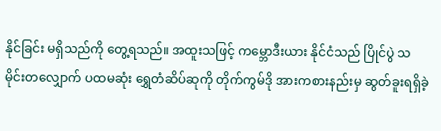နိုင်ခြင်း မရှိသည်ကို တွေ့ရသည်။ အထူးသဖြင့် ကမ္ဘောဒီးယား နိုင်ငံသည် ပြိုင်ပွဲ သမိုင်းတလျှောက် ပထမဆုံး ရွှေတံဆိပ်ဆုကို တိုက်ကွမ်ဒို အားကစားနည်းမှ ဆွတ်ခူးရရှိခဲ့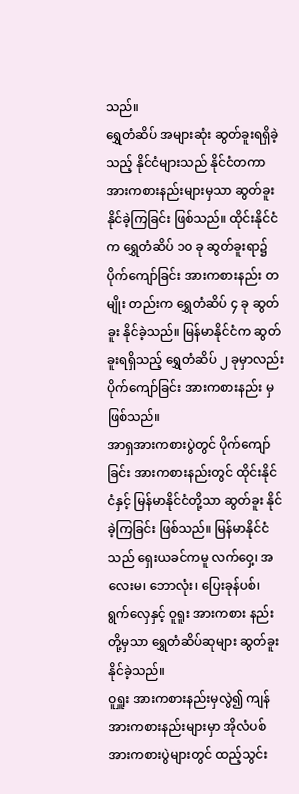သည်။
ရွှေတံဆိပ် အများဆုံး ဆွတ်ခူးရရှိခဲ့သည့် နိုင်ငံများသည် နိုင်ငံတကာ အားကစားနည်းများမှသာ ဆွတ်ခူး နိုင်ခဲ့ကြခြင်း ဖြစ်သည်။ ထိုင်းနိုင်ငံက ရွှေတံဆိပ် ၁၀ ခု ဆွတ်ခူးရာ၌ ပိုက်ကျော်ခြင်း အားကစားနည်း တမျိုး တည်းက ရွှေတံဆိပ် ၄ ခု ဆွတ်ခူး နိုင်ခဲ့သည်။ မြန်မာနိုင်ငံက ဆွတ်ခူးရရှိသည့် ရွှေတံဆိပ် ၂ ခုမှာလည်း ပိုက်ကျော်ခြင်း အားကစားနည်း မှဖြစ်သည်။
အာရှအားကစားပွဲတွင် ပိုက်ကျော်ခြင်း အားကစားနည်းတွင် ထိုင်းနိုင်ငံနှင့် မြန်မာနိုင်ငံတို့သာ ဆွတ်ခူး နိုင်ခဲ့ကြခြင်း ဖြစ်သည်။ မြန်မာနိုင်ငံသည် ရှေးယခင်ကမူ လက်ဝှေ့၊ အလေးမ၊ ဘောလုံး၊ ပြေးခုန်ပစ်၊ ရွက်လှေနှင့် ဝူရူး အားကစား နည်းတို့မှသာ ရွှေတံဆိပ်ဆုများ ဆွတ်ခူးနိုင်ခဲ့သည်။
ဝူရှူး အားကစားနည်းမှလွဲ၍ ကျန်အားကစားနည်းများမှာ အိုလံပစ် အားကစားပွဲများတွင် ထည့်သွင်း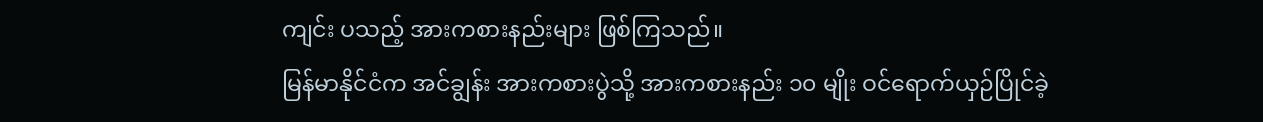ကျင်း ပသည့် အားကစားနည်းများ ဖြစ်ကြသည်။
မြန်မာနိုင်ငံက အင်ချွန်း အားကစားပွဲသို့ အားကစားနည်း ၁၀ မျိုး ဝင်ရောက်ယှဉ်ပြိုင်ခဲ့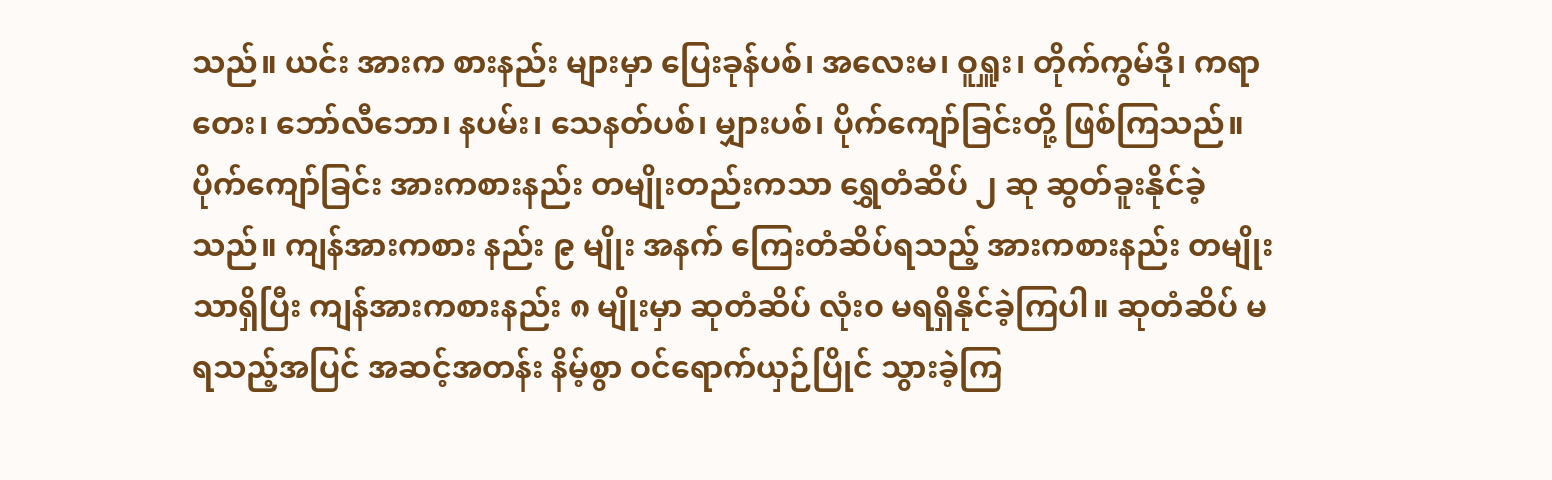သည်။ ယင်း အားက စားနည်း များမှာ ပြေးခုန်ပစ်၊ အလေးမ၊ ဝူရှူး၊ တိုက်ကွမ်ဒို၊ ကရာတေး၊ ဘော်လီဘော၊ နပမ်း၊ သေနတ်ပစ်၊ မျှားပစ်၊ ပိုက်ကျော်ခြင်းတို့ ဖြစ်ကြသည်။
ပိုက်ကျော်ခြင်း အားကစားနည်း တမျိုးတည်းကသာ ရွှေတံဆိပ် ၂ ဆု ဆွတ်ခူးနိုင်ခဲ့သည်။ ကျန်အားကစား နည်း ၉ မျိုး အနက် ကြေးတံဆိပ်ရသည့် အားကစားနည်း တမျိုးသာရှိပြီး ကျန်အားကစားနည်း ၈ မျိုးမှာ ဆုတံဆိပ် လုံး၀ မရရှိနိုင်ခဲ့ကြပါ။ ဆုတံဆိပ် မရသည့်အပြင် အဆင့်အတန်း နိမ့်စွာ ဝင်ရောက်ယှဉ်ပြိုင် သွားခဲ့ကြ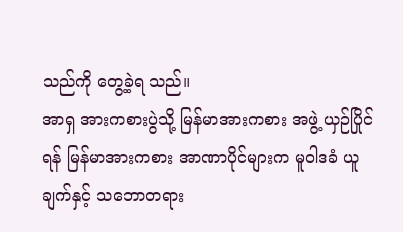သည်ကို တွေ့ခဲ့ရ သည်။
အာရှ အားကစားပွဲသို့ မြန်မာအားကစား အဖွဲ့ ယှဉ်ပြိုင်ရန် မြန်မာအားကစား အာဏာပိုင်များက မူဝါဒခံ ယူချက်နှင့် သဘောတရား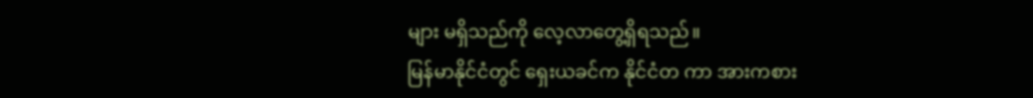များ မရှိသည်ကို လေ့လာတွေ့ရှိရသည်။
မြန်မာနိုင်ငံတွင် ရှေးယခင်က နိုင်ငံတ ကာ အားကစား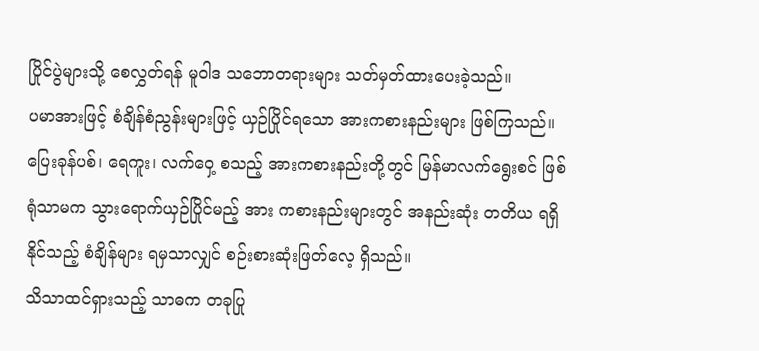ပြိုင်ပွဲများသို့ စေလွှတ်ရန် မူဝါဒ သဘောတရားများ သတ်မှတ်ထားပေးခဲ့သည်။
ပမာအားဖြင့် စံချိန်စံညွန်းများဖြင့် ယှဉ်ပြိုင်ရသော အားကစားနည်းများ ဖြစ်ကြသည်။ ပြေးခုန်ပစ်၊ ရေကူး၊ လက်ဝှေ့ စသည့် အားကစားနည်းတို့တွင် မြန်မာလက်ရွေးစင် ဖြစ်ရုံသာမက သွားရောက်ယှဉ်ပြိုင်မည့် အား ကစားနည်းများတွင် အနည်းဆုံး တတိယ ရရှိနိုင်သည့် စံချိန်များ ရမှသာလျှင် စဉ်းစားဆုံးဖြတ်လေ့ ရှိသည်။
သိသာထင်ရှားသည့် သာဓက တခုပြု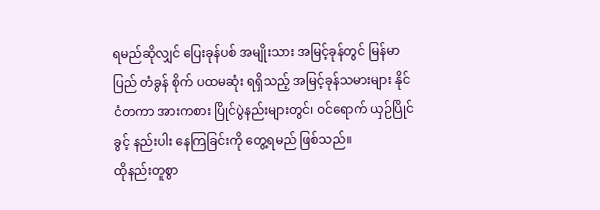ရမည်ဆိုလျှင် ပြေးခုန်ပစ် အမျိုးသား အမြင့်ခုန်တွင် မြန်မာပြည် တံခွန် စိုက် ပထမဆုံး ရရှိသည့် အမြင့်ခုန်သမားများ နိုင်ငံတကာ အားကစား ပြိုင်ပွဲနည်းများတွင်၊ ဝင်ရောက် ယှဉ်ပြိုင်ခွင့် နည်းပါး နေကြခြင်းကို တွေ့ရမည် ဖြစ်သည်။
ထိုနည်းတူစွာ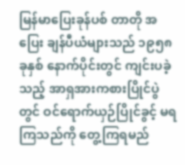မြန်မာပြေးခုန်ပစ် တာတို အပြေး ချန်ပီယံများသည် ၁၉၅၈ ခုနှစ် နောက်ပိုင်းတွင် ကျင်းပခဲ့ သည့် အာရှအားကစားပြိုင်ပွဲတွင် ဝင်ရောက်ယှဉ်ပြိုင်ခွင့် မရကြသည်ကို တွေ့ကြရမည်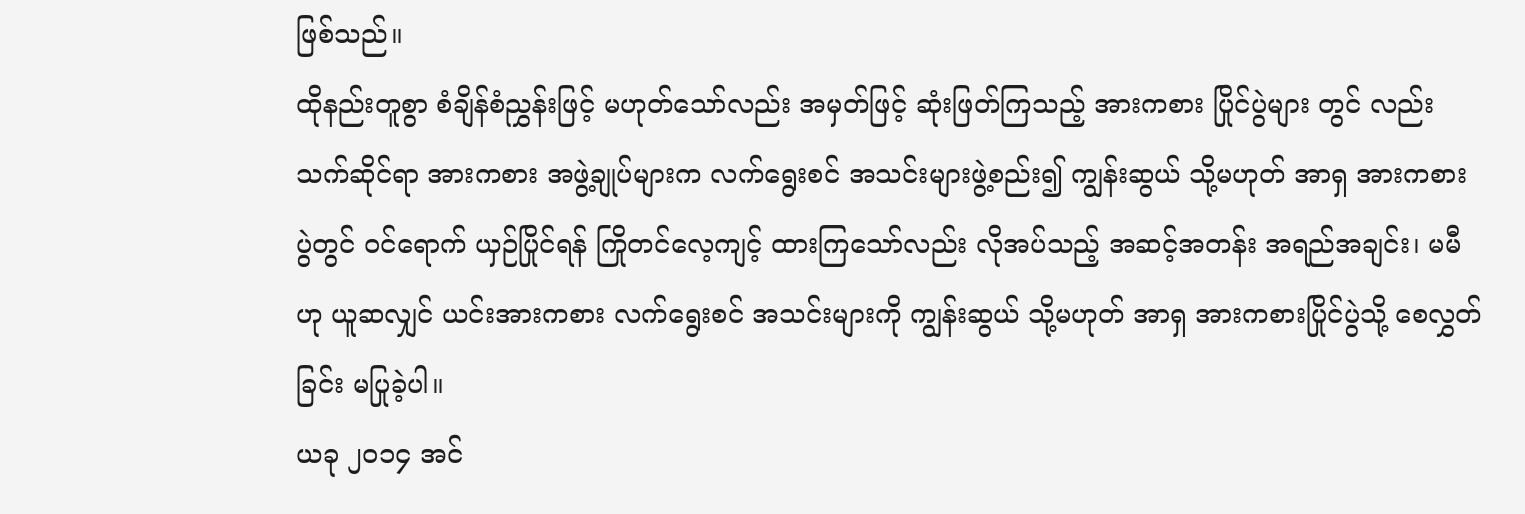ဖြစ်သည်။
ထိုနည်းတူစွာ စံချိန်စံညွှန်းဖြင့် မဟုတ်သော်လည်း အမှတ်ဖြင့် ဆုံးဖြတ်ကြသည့် အားကစား ပြိုင်ပွဲများ တွင် လည်း သက်ဆိုင်ရာ အားကစား အဖွဲ့ချုပ်များက လက်ရွေးစင် အသင်းများဖွဲ့စည်း၍ ကျွန်းဆွယ် သို့မဟုတ် အာရှ အားကစား ပွဲတွင် ဝင်ရောက် ယှဉ်ပြိုင်ရန် ကြိုတင်လေ့ကျင့် ထားကြသော်လည်း လိုအပ်သည့် အဆင့်အတန်း အရည်အချင်း၊ မမီဟု ယူဆလျှင် ယင်းအားကစား လက်ရွေးစင် အသင်းများကို ကျွန်းဆွယ် သို့မဟုတ် အာရှ အားကစားပြိုင်ပွဲသို့ စေလွှတ်ခြင်း မပြုခဲ့ပါ။
ယခု ၂၀၁၄ အင်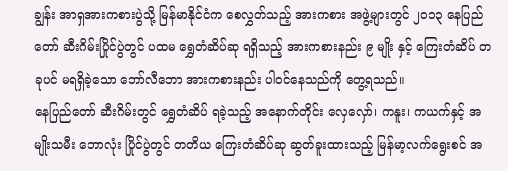ချွန်း အာရှအားကစားပွဲသို့ မြန်မာနိုင်ငံက စေလွှတ်သည့် အားကစား အဖွဲ့များတွင် ၂၀၁၃ နေပြည်တော် ဆီးဂိမ်းပြိုင်ပွဲတွင် ပထမ ရွှေတံဆိပ်ဆု ရရှိသည့် အားကစားနည်း ၉ မျိုး နှင့် ကြေးတံဆိပ် တခုပင် မရရှိခဲ့သော ဘော်လီဘော အားကစားနည်း ပါဝင်နေသည်ကို တွေ့ရသည်။
နေပြည်တော် ဆီးဂိမ်းတွင် ရွှေတံဆိပ် ရခဲ့သည့် အနောက်တိုင်း လှေလှော်၊ ကနူး၊ ကယက်နှင့် အမျိုးသမီး ဘောလုံး ပြိုင်ပွဲတွင် တတိယ ကြေးတံဆိပ်ဆု ဆွတ်ခူးထားသည့် မြန်မာ့လက်ရွေးစင် အ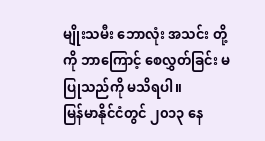မျိုးသမီး ဘောလုံး အသင်း တို့ကို ဘာကြောင့် စေလွှတ်ခြင်း မပြုသည်ကို မသိရပါ။
မြန်မာနိုင်ငံတွင် ၂၀၁၃ နေ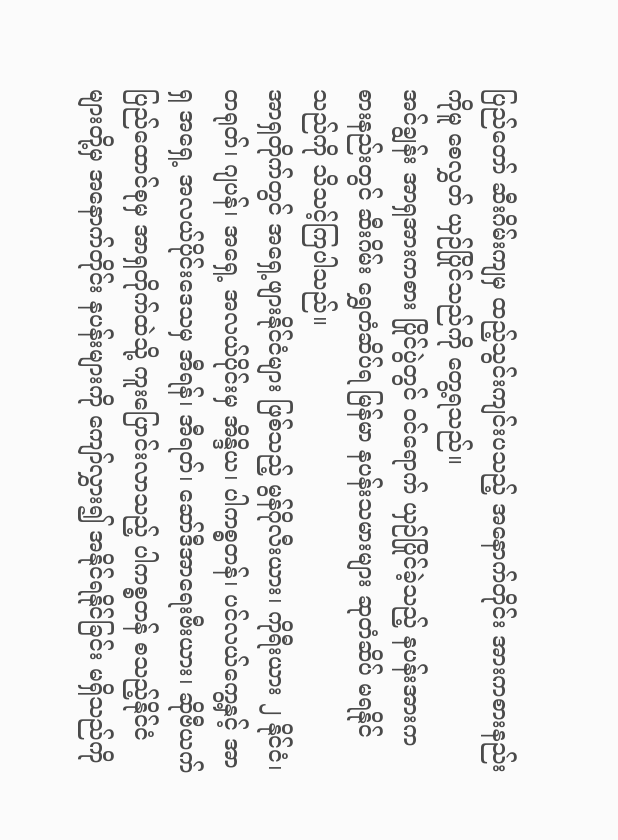ပြည်တော် ဆီးဂိမ်းကျမှ ထည့်သွင်းကျင်းပသည့် အနောက်တိုင်း အားကစားနည်း ကိုမူ စေလွှတ် ယှဉ်ပြိုင်သည်ကို တွေ့ရသည်။
အင်ချွန်း အာရှအားကစား ပြိုင်ပွဲတွင် ဝင်ရောက် ယှဉ်ပြိုင်ခဲ့သည့် နပန်းအားကစားနည်းတွင် ဆီးဂိမ်း ရွှေတံဆိပ်ရ မြန်မာ နပန်းသမားများ ဆုတံဆိပ် မရနိုင်သည်ကို သိသင့်ကြပါသည်။
အာရှတိုက်တွင် အရှေ့ဖျားနိုင်ငံများ ဖြစ်သည့် မွန်ဂိုလီးယား၊ ကိုရီးယား ၂ နိုင်ငံ၊ တရုတ်၊ ဂျပန်၊ အရှေ့ အလယ်ပိုင်းမှ အိန္ဒိယ၊ ပါကစ္စတန်၊ ပင်လယ်ကွေ့နှင့် အာရှ အရှေ့ အလယ်ပိုင်းဒေသမှ အီရန်၊ အီရတ်၊ ဆော်ဒီအာရေးဗီးယား၊ ဆိုဗီယက် ပြည်ထောင်စုမှ အာရှတိုက်ထဲသို့ ကူးပြောင်းလာသည့် ပါကစ္စတန် စသည့်နိုင်ငံများတို့မှ အနောက်တိုင်း နပန်းများကို ကျော်လွှား၍ အနိုင်ရနိုင်ခြင်း မရှိသည်ကို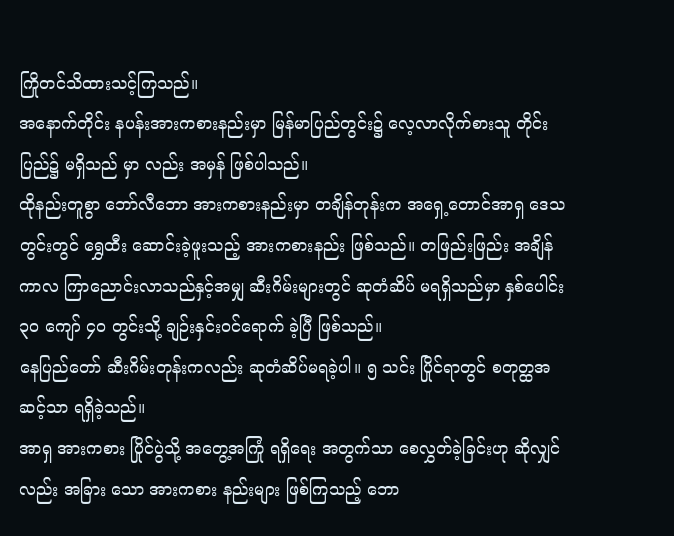ကြိုတင်သိထားသင့်ကြသည်။
အနောက်တိုင်း နပန်းအားကစားနည်းမှာ မြန်မာပြည်တွင်း၌ လေ့လာလိုက်စားသူ တိုင်းပြည်၌ မရှိသည် မှာ လည်း အမှန် ဖြစ်ပါသည်။
ထိုနည်းတူစွာ ဘော်လီဘော အားကစားနည်းမှာ တချိန်တုန်းက အရှေ့တောင်အာရှ ဒေသတွင်းတွင် ရွှေထီး ဆောင်းခဲ့ဖူးသည့် အားကစားနည်း ဖြစ်သည်။ တဖြည်းဖြည်း အချိန်ကာလ ကြာညောင်းလာသည်နှင့်အမျှ ဆီးဂိမ်းများတွင် ဆုတံဆိပ် မရရှိသည်မှာ နှစ်ပေါင်း ၃၀ ကျော် ၄၀ တွင်းသို့ ချဉ်းနှင်းဝင်ရောက် ခဲ့ပြီ ဖြစ်သည်။
နေပြည်တော် ဆီးဂိမ်းတုန်းကလည်း ဆုတံဆိပ်မရခဲ့ပါ။ ၅ သင်း ပြိုင်ရာတွင် စတုတ္ထအဆင့်သာ ရရှိခဲ့သည်။
အာရှ အားကစား ပြိုင်ပွဲသို့ အတွေ့အကြုံ ရရှိရေး အတွက်သာ စေလွှတ်ခဲ့ခြင်းဟု ဆိုလျှင်လည်း အခြား သော အားကစား နည်းများ ဖြစ်ကြသည့် ဘော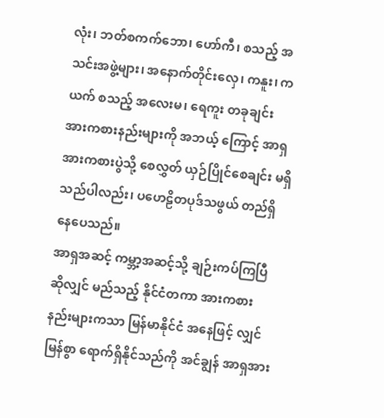လုံး၊ ဘတ်စကက်ဘော၊ ဟော်ကီ၊ စသည့် အသင်းအဖွဲ့များ၊ အနောက်တိုင်းလှေ၊ ကနူး၊ ကယက် စသည့် အလေးမ၊ ရေကူး တခုချင်း အားကစားနည်းများကို အဘယ့် ကြောင့် အာရှအားကစားပွဲသို့ စေလွှတ် ယှဉ်ပြိုင်စေချင်း မရှိသည်ပါလည်း၊ ပဟေဠိတပုဒ်သဖွယ် တည်ရှိနေပေသည်။
အာရှအဆင့် ကမ္ဘာ့အဆင့်သို့ ချဉ်းကပ်ကြပြီ ဆိုလျှင် မည်သည့် နိုင်ငံတကာ အားကစား နည်းများကသာ မြန်မာနိုင်ငံ အနေဖြင့် လျှင်မြန်စွာ ရောက်ရှိနိုင်သည်ကို အင်ချွန် အာရှအား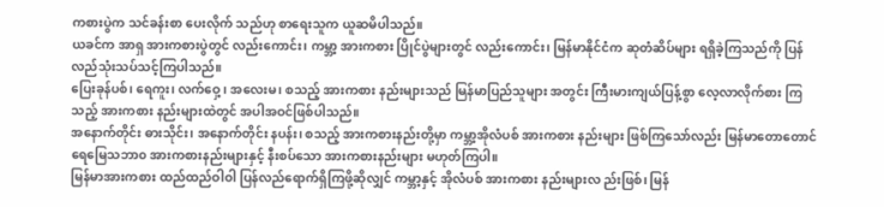ကစားပွဲက သင်ခန်းစာ ပေးလိုက် သည်ဟု စာရေးသူက ယူဆမိပါသည်။
ယခင်က အာရှ အားကစားပွဲတွင် လည်းကောင်း၊ ကမ္ဘာ့ အားကစား ပြိုင်ပွဲများတွင် လည်းကောင်း၊ မြန်မာနိုင်ငံက ဆုတံဆိပ်များ ရရှိခဲ့ကြသည်ကို ပြန်လည်သုံးသပ်သင့်ကြပါသည်။
ပြေးခုန်ပစ်၊ ရေကူး၊ လက်ဝှေ့ ၊ အလေးမ၊ စသည့် အားကစား နည်းများသည် မြန်မာပြည်သူများ အတွင်း ကြီးမားကျယ်ပြန့်စွာ လေ့လာလိုက်စား ကြသည့် အားကစား နည်းများထဲတွင် အပါအဝင်ဖြစ်ပါသည်။
အနောက်တိုင်း ဓားသိုင်း၊ အနောက်တိုင်း နပန်း၊ စသည့် အားကစားနည်းတို့မှာ ကမ္ဘာ့အိုလံပစ် အားကစား နည်းများ ဖြစ်ကြသော်လည်း မြန်မာတောတောင် ရေမြေသဘာ၀ အားကစားနည်းများနှင့် နီးစပ်သော အားကစားနည်းများ မဟုတ်ကြပါ။
မြန်မာအားကစား ထည်ထည်ဝါဝါ ပြန်လည်ရောက်ရှိကြဖို့ဆိုလျှင် ကမ္ဘာ့နှင့် အိုလံပစ် အားကစား နည်းများလ ည်းဖြစ်၊ မြန်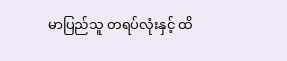မာပြည်သူ တရပ်လုံးနှင့် ထိ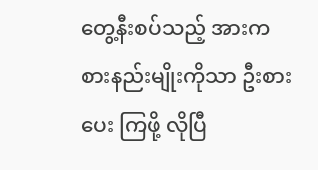တွေ့နီးစပ်သည့် အားကစားနည်းမျိုးကိုသာ ဦးစားပေး ကြဖို့ လိုပြီ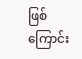ဖြစ်ကြောင်း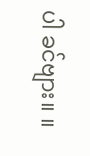ပါ ခင်ဗျား။ ။